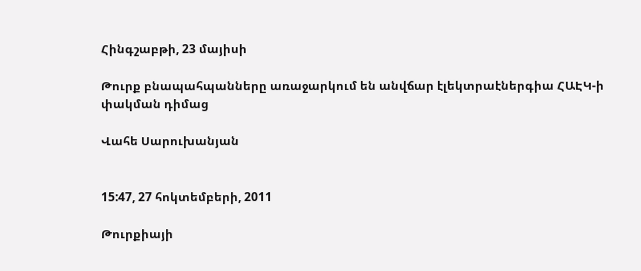Հինգշաբթի, 23 մայիսի

Թուրք բնապահպանները առաջարկում են անվճար էլեկտրաէներգիա ՀԱԷԿ-ի փակման դիմաց

Վահե Սարուխանյան


15:47, 27 հոկտեմբերի, 2011

Թուրքիայի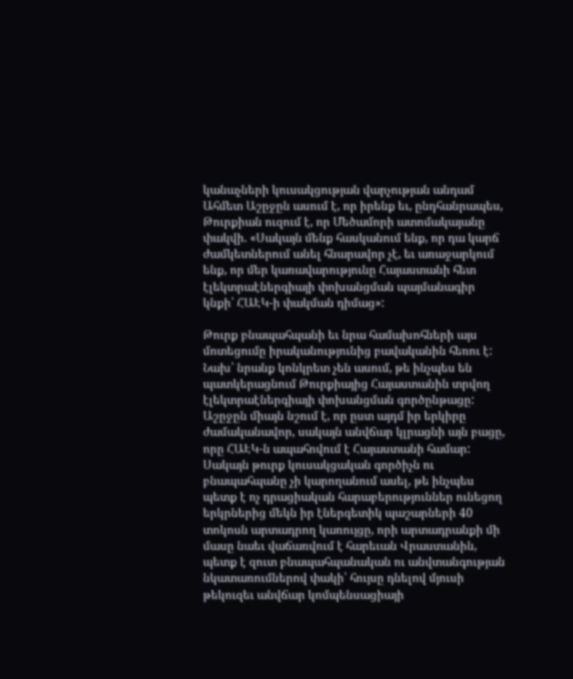կանաչների կուսակցության վարչության անդամ Ահմետ Աշըջըն ասում է, որ իրենք եւ, ընդհանրապես, Թուրքիան ուզում է, որ Մեծամորի ատոմակայանը փակվի. «Սակայն մենք հասկանում ենք, որ դա կարճ ժամկետներում անել հնարավոր չէ, եւ առաջարկում ենք, որ մեր կառավարությունը Հայաստանի հետ էլեկտրաէներգիայի փոխանցման պայմանագիր կնքի՝ ՀԱԷԿ-ի փակման դիմաց»:

Թուրք բնապահպանի եւ նրա համախոհների այս մոտեցումը իրականությունից բավականին հեռու է: Նախ՝ նրանք կոնկրետ չեն ասում, թե ինչպես են պատկերացնում Թուրքիայից Հայաստանին տրվող էլեկտրաէներգիայի փոխանցման գործընթացը: Աշըջըն միայն նշում է, որ ըստ այդմ իր երկիրը ժամականավոր, սակայն անվճար կլրացնի այն բացը, որը ՀԱԷԿ-ն ապահովում է Հայաստանի համար: Սակայն թուրք կուսակցական գործիչն ու բնապահպանը չի կարողանում ասել, թե ինչպես պետք է ոչ դրացիական հարաբերություններ ունեցող երկրներից մեկն իր էներգետիկ պաշարների 40 տոկոսն արտադրող կառույցը, որի արտադրանքի մի մասը նաեւ վաճառվում է հարեւան Վրաստանին, պետք է զուտ բնապահպանական ու անվտանգության նկատառումներով փակի՝ հույսը դնելով մյուսի թեկուզեւ անվճար կոմպենսացիայի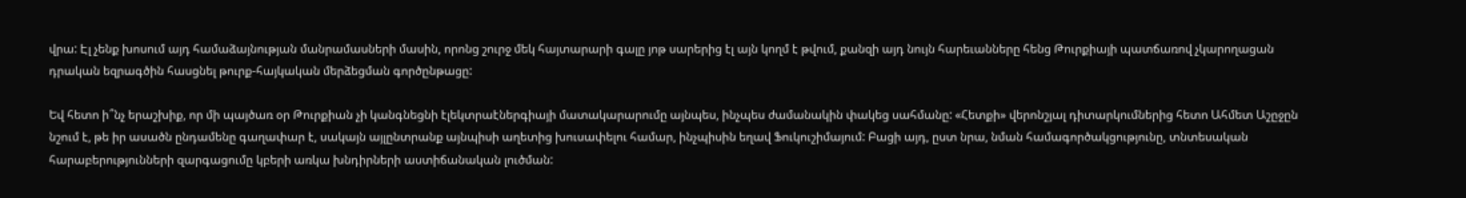վրա: Էլ չենք խոսում այդ համաձայնության մանրամասների մասին, որոնց շուրջ մեկ հայտարարի գալը յոթ սարերից էլ այն կողմ է թվում, քանզի այդ նույն հարեւանները հենց Թուրքիայի պատճառով չկարողացան դրական եզրագծին հասցնել թուրք-հայկական մերձեցման գործընթացը:

Եվ հետո ի՞նչ երաշխիք, որ մի պայծառ օր Թուրքիան չի կանգնեցնի էլեկտրաէներգիայի մատակարարումը այնպես, ինչպես ժամանակին փակեց սահմանը: «Հետքի» վերոնշյալ դիտարկումներից հետո Ահմետ Աշըջըն նշում է, թե իր ասածն ընդամենը գաղափար է, սակայն այլընտրանք այնպիսի աղետից խուսափելու համար, ինչպիսին եղավ Ֆուկուշիմայում: Բացի այդ, ըստ նրա, նման համագործակցությունը, տնտեսական հարաբերությունների զարգացումը կբերի առկա խնդիրների աստիճանական լուծման: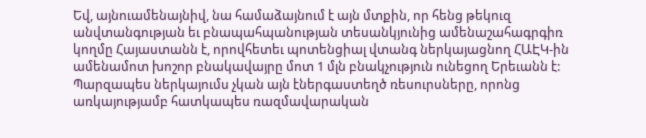Եվ, այնուամենայնիվ, նա համաձայնում է այն մտքին, որ հենց թեկուզ անվտանգության եւ բնապահպանության տեսանկյունից ամենաշահագրգիռ կողմը Հայաստանն է, որովհետեւ պոտենցիալ վտանգ ներկայացնող ՀԱԷԿ-ին ամենամոտ խոշոր բնակավայրը մոտ 1 մլն բնակչություն ունեցող Երեւանն է: Պարզապես ներկայումս չկան այն էներգաստեղծ ռեսուրսները, որոնց առկայությամբ հատկապես ռազմավարական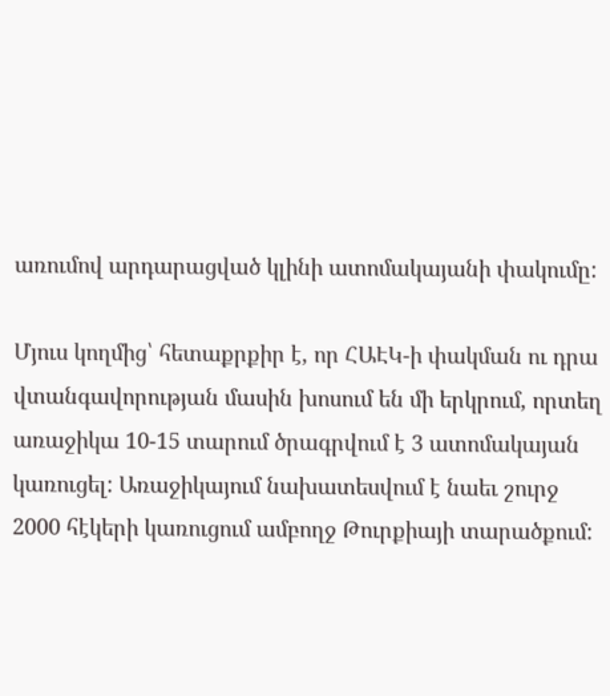առումով արդարացված կլինի ատոմակայանի փակումը:

Մյուս կողմից՝ հետաքրքիր է, որ ՀԱԷԿ-ի փակման ու դրա վտանգավորության մասին խոսում են մի երկրում, որտեղ առաջիկա 10-15 տարում ծրագրվում է 3 ատոմակայան կառուցել: Առաջիկայում նախատեսվում է նաեւ շուրջ 2000 հէկերի կառուցում ամբողջ Թուրքիայի տարածքում: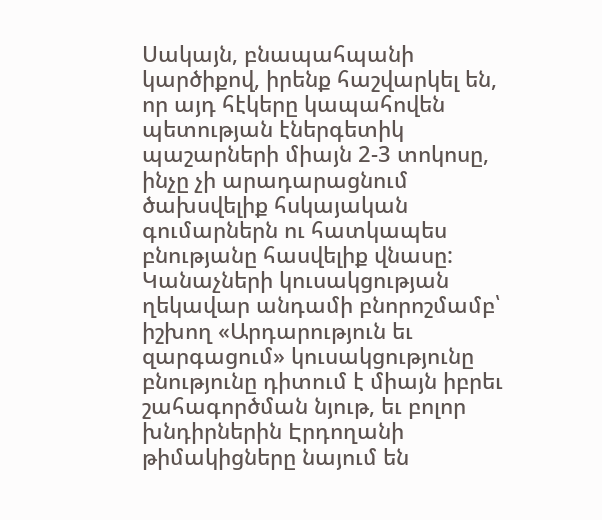Սակայն, բնապահպանի կարծիքով, իրենք հաշվարկել են, որ այդ հէկերը կապահովեն պետության էներգետիկ պաշարների միայն 2-3 տոկոսը, ինչը չի արադարացնում ծախսվելիք հսկայական գումարներն ու հատկապես բնությանը հասվելիք վնասը: Կանաչների կուսակցության ղեկավար անդամի բնորոշմամբ՝ իշխող «Արդարություն եւ զարգացում» կուսակցությունը բնությունը դիտում է միայն իբրեւ շահագործման նյութ, եւ բոլոր խնդիրներին Էրդողանի թիմակիցները նայում են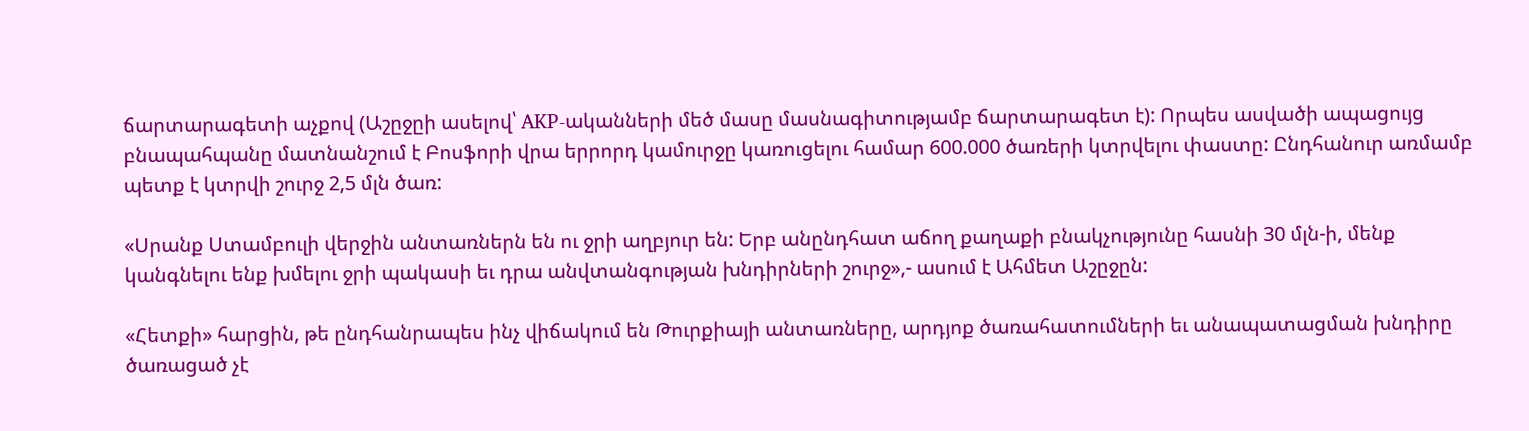ճարտարագետի աչքով (Աշըջըի ասելով՝ AKP-ականների մեծ մասը մասնագիտությամբ ճարտարագետ է): Որպես ասվածի ապացույց բնապահպանը մատնանշում է Բոսֆորի վրա երրորդ կամուրջը կառուցելու համար 600.000 ծառերի կտրվելու փաստը: Ընդհանուր առմամբ պետք է կտրվի շուրջ 2,5 մլն ծառ:

«Սրանք Ստամբուլի վերջին անտառներն են ու ջրի աղբյուր են: Երբ անընդհատ աճող քաղաքի բնակչությունը հասնի 30 մլն-ի, մենք կանգնելու ենք խմելու ջրի պակասի եւ դրա անվտանգության խնդիրների շուրջ»,- ասում է Ահմետ Աշըջըն:

«Հետքի» հարցին, թե ընդհանրապես ինչ վիճակում են Թուրքիայի անտառները, արդյոք ծառահատումների եւ անապատացման խնդիրը ծառացած չէ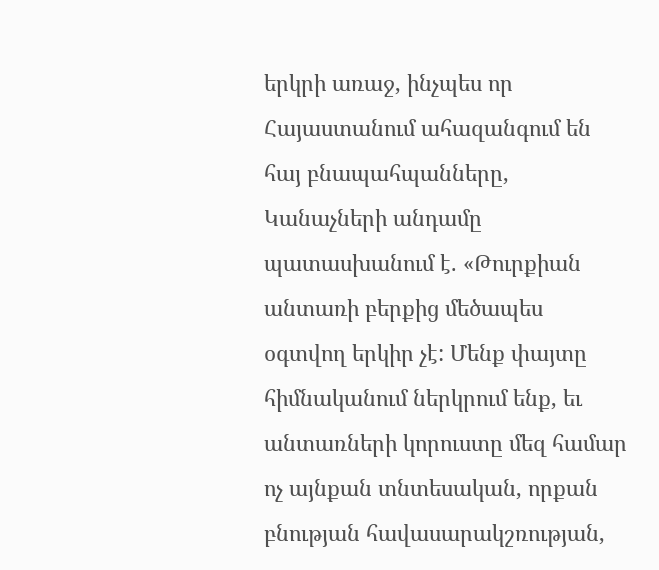երկրի առաջ, ինչպես որ Հայաստանում ահազանգում են հայ բնապահպանները, Կանաչների անդամը պատասխանում է. «Թուրքիան անտառի բերքից մեծապես օգտվող երկիր չէ: Մենք փայտը հիմնականում ներկրում ենք, եւ անտառների կորուստը մեզ համար ոչ այնքան տնտեսական, որքան բնության հավասարակշռության,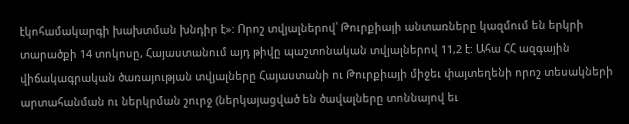էկոհամակարգի խախտման խնդիր է»: Որոշ տվյալներով՝ Թուրքիայի անտառները կազմում են երկրի տարածքի 14 տոկոսը, Հայաստանում այդ թիվը պաշտոնական տվյալներով 11,2 է: Ահա ՀՀ ազգային վիճակագրական ծառայության տվյալները Հայաստանի ու Թուրքիայի միջեւ փայտեղենի որոշ տեսակների արտահանման ու ներկրման շուրջ (ներկայացված են ծավալները տոննայով եւ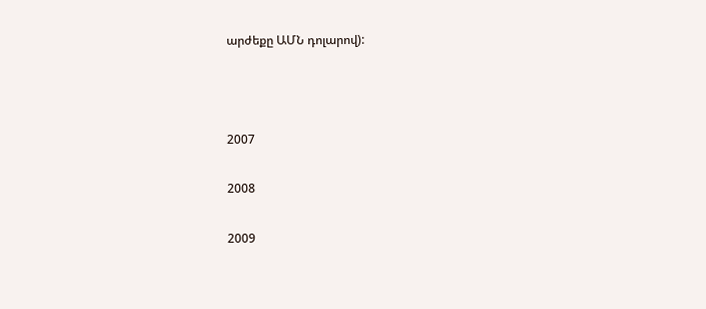արժեքը ԱՄՆ դոլարով):



2007

2008

2009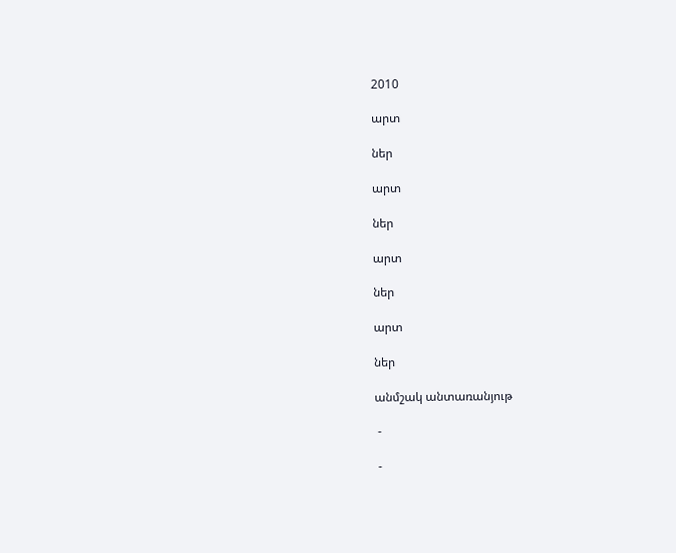2010

արտ

ներ

արտ

ներ

արտ

ներ

արտ

ներ

անմշակ անտառանյութ

 -

 -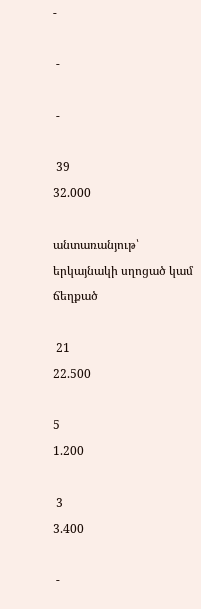-

 -

 -

 39
32.000

անտառանյութ՝ երկայնակի սղոցած կամ ճեղքած

 21
22.500

5
1.200

 3
3.400

 -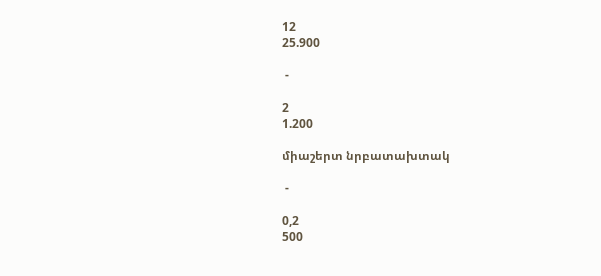12
25.900

 -

2
1.200

միաշերտ նրբատախտակ

 -

0,2
500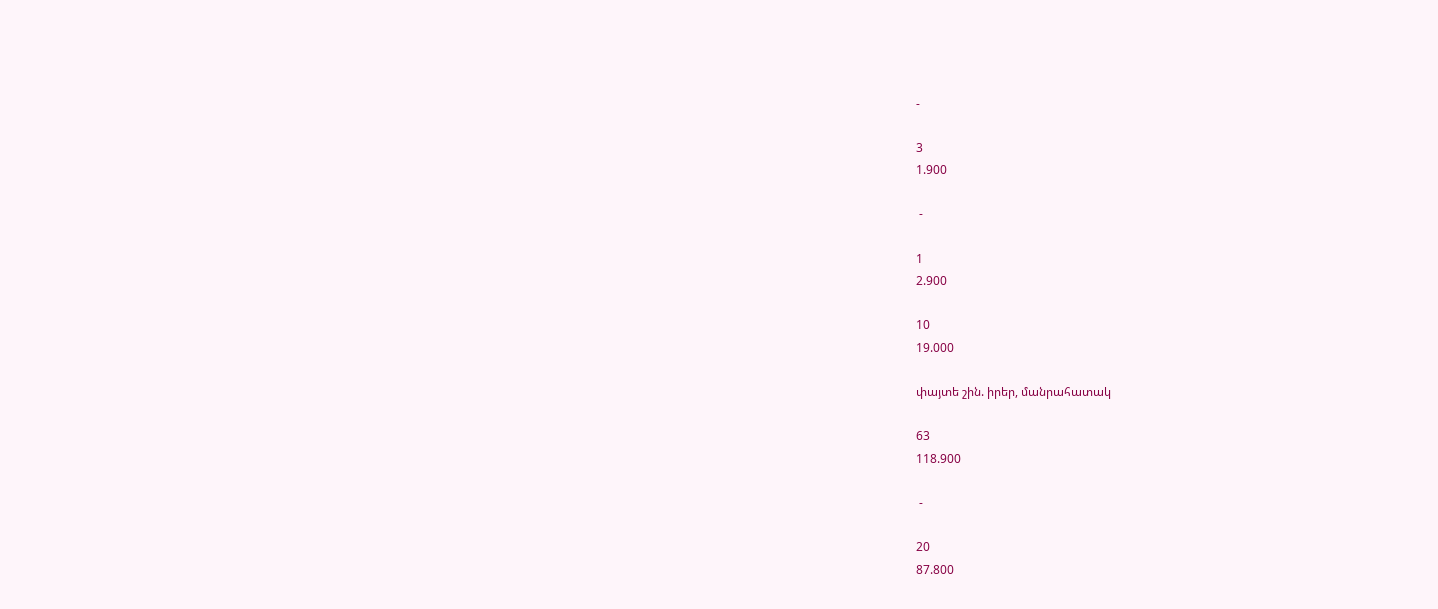-

3
1.900

 -

1
2.900

10
19.000

փայտե շին. իրեր, մանրահատակ

63
118.900

 -

20
87.800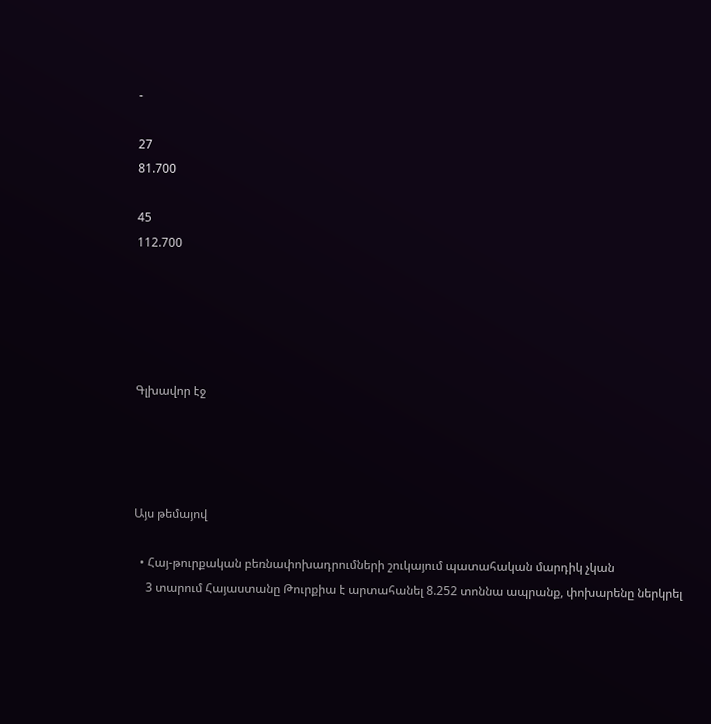-

27
81.700

45
112.700





Գլխավոր էջ




Այս թեմայով

  • Հայ-թուրքական բեռնափոխադրումների շուկայում պատահական մարդիկ չկան
    3 տարում Հայաստանը Թուրքիա է արտահանել 8.252 տոննա ապրանք, փոխարենը ներկրել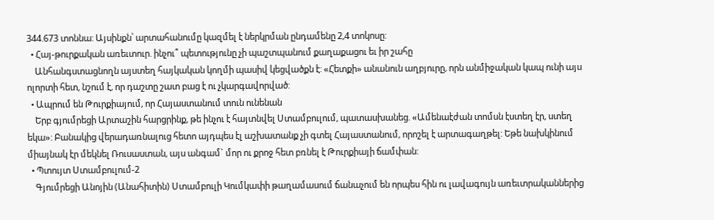344.673 տոննա: Այսինքն՝ արտահանումը կազմել է ներկրման ընդամենը 2,4 տոկոսը:
  • Հայ-թուրքական առեւտուր. ինչու՞ պետությունը չի պաշտպանում քաղաքացու եւ իր շահը
    Անհանգստացնողն այստեղ հայկական կողմի պասիվ կեցվածքն է: «Հետքի» անանուն աղբյուրը, որն անմիջական կապ ունի այս ոլորտի հետ, նշում է, որ դաշտը շատ բաց է ու չկարգավորված:
  • Ապրում են Թուրքիայում, որ Հայաստանում տուն ունենան
    Երբ գյումրեցի Արտաշին հարցրինք, թե ինչու է հայտնվել Ստամբուլում, պատասխանեց. «Ամենաէժան տոմսն էստեղ էր, ստեղ եկա»: Բանակից վերադառնալուց հետո այդպես էլ աշխատանք չի գտել Հայաստանում, որոշել է արտագաղթել: Եթե նախկինում միայնակ էր մեկնել Ռուսաստան, այս անգամ` մոր ու քրոջ հետ բռնել է Թուրքիայի ճամփան:
  • Պտույտ Ստամբուլում-2
    Գյումրեցի Անոյին (Անահիտին) Ստամբուլի Կումկափի թաղամասում ճանաչում են որպես հին ու լավագույն առեւտրականներից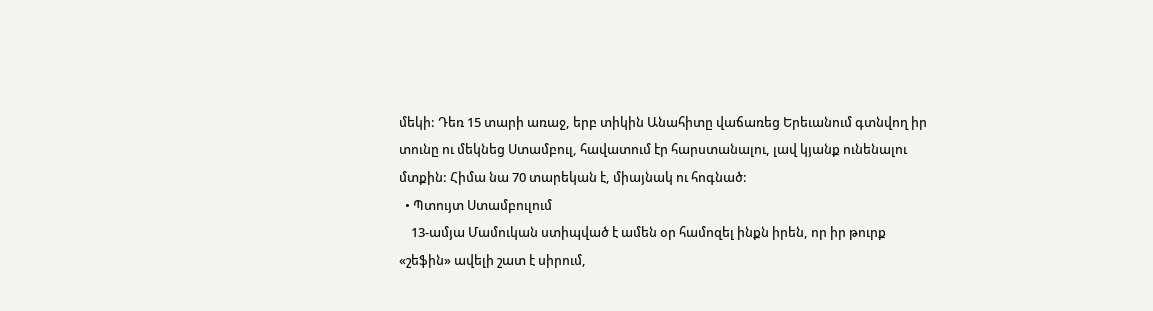մեկի: Դեռ 15 տարի առաջ, երբ տիկին Անահիտը վաճառեց Երեւանում գտնվող իր տունը ու մեկնեց Ստամբուլ, հավատում էր հարստանալու, լավ կյանք ունենալու մտքին: Հիմա նա 70 տարեկան է, միայնակ ու հոգնած:
  • Պտույտ Ստամբուլում
    13-ամյա Մամուկան ստիպված է ամեն օր համոզել ինքն իրեն, որ իր թուրք «շեֆին» ավելի շատ է սիրում,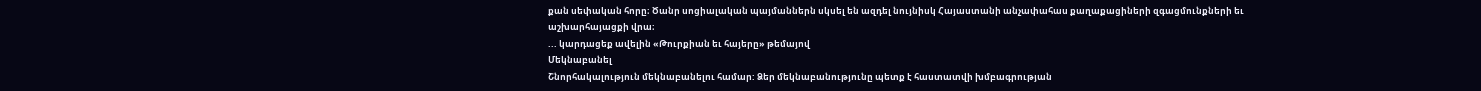քան սեփական հորը։ Ծանր սոցիալական պայմաններն սկսել են ազդել նույնիսկ Հայաստանի անչափահաս քաղաքացիների զգացմունքների եւ աշխարհայացքի վրա։
... կարդացեք ավելին «Թուրքիան եւ հայերը» թեմայով
Մեկնաբանել
Շնորհակալություն մեկնաբանելու համար: Ձեր մեկնաբանությունը պետք է հաստատվի խմբագրության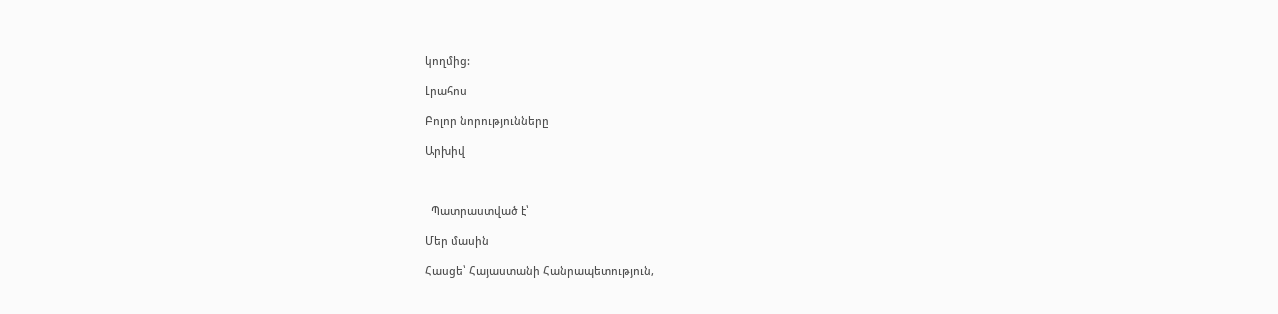կողմից:

Լրահոս

Բոլոր նորությունները

Արխիվ



  Պատրաստված է՝

Մեր մասին

Հասցե՝ Հայաստանի Հանրապետություն,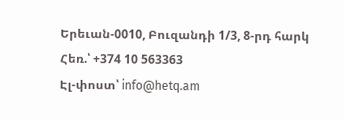Երեւան-0010, Բուզանդի 1/3, 8-րդ հարկ
Հեռ.՝ +374 10 563363
Էլ-փոստ՝ info@hetq.am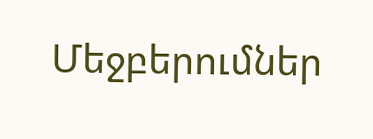Մեջբերումներ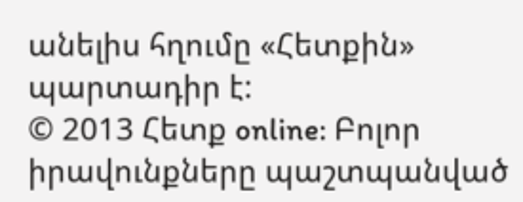անելիս հղումը «Հետքին» պարտադիր է:
© 2013 Հետք online: Բոլոր իրավունքները պաշտպանված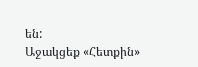են:
Աջակցեք «Հետքին»